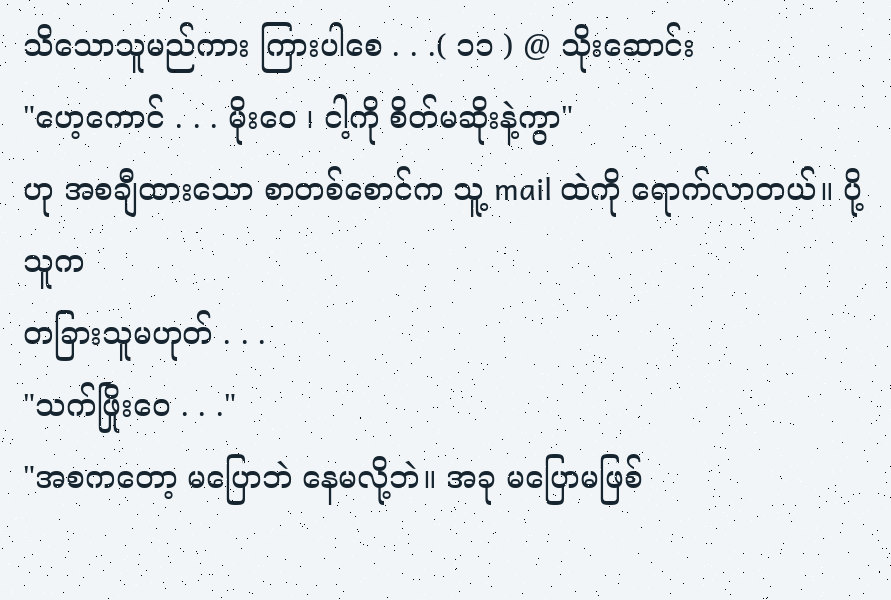သိသောသူမည်ကား ကြားပါစေ . . .( ၁၁ ) @ သိုးဆောင်း
"ဟေ့ကောင် . . . မိုးဝေ ၊ ငါ့ကို စိတ်မဆိုးနဲ့ကွာ"
ဟု အစချီထားသော စာတစ်စောင်က သူ့ mail ထဲကို ရောက်လာတယ်။ ပို့သူက
တခြားသူမဟုတ် . . .
"သက်ဖြိုးဝေ . . ."
"အစကတော့ မပြောဘဲ နေမလို့ဘဲ။ အခု မပြောမဖြစ်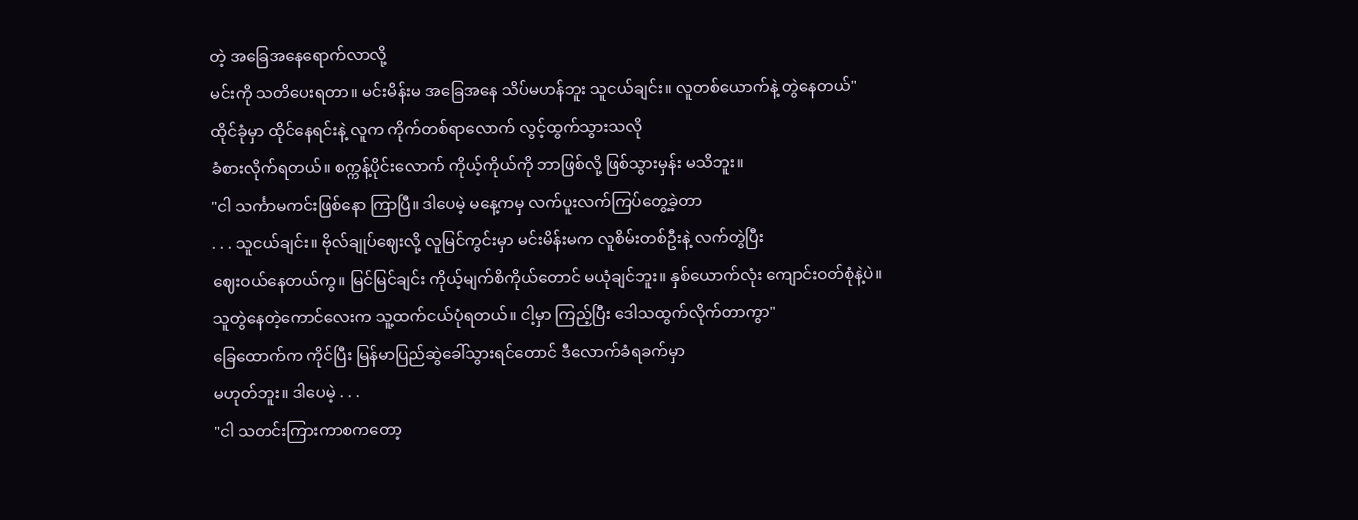တဲ့ အခြေအနေရောက်လာလို့
မင်းကို သတိပေးရတာ။ မင်းမိန်းမ အခြေအနေ သိပ်မဟန်ဘူး သူငယ်ချင်း။ လူတစ်ယောက်နဲ့ တွဲနေတယ်"
ထိုင်ခုံမှာ ထိုင်နေရင်းနဲ့ လူက ကိုက်တစ်ရာလောက် လွင့်ထွက်သွားသလို
ခံစားလိုက်ရတယ်။ စက္ကန့်ပိုင်းလောက် ကိုယ့်ကိုယ်ကို ဘာဖြစ်လို့ ဖြစ်သွားမှန်း မသိဘူး။
"ငါ သင်္ကာမကင်းဖြစ်နော ကြာပြီ။ ဒါပေမဲ့ မနေ့ကမှ လက်ပူးလက်ကြပ်တွေ့ခဲ့တာ
. . . သူငယ်ချင်း။ ဗိုလ်ချုပ်ဈေးလို့ လူမြင်ကွင်းမှာ မင်းမိန်းမက လူစိမ်းတစ်ဦးနဲ့ လက်တွဲပြီး
ဈေးဝယ်နေတယ်ကွ။ မြင်မြင်ချင်း ကိုယ့်မျက်စိကိုယ်တောင် မယုံချင်ဘူး။ နှစ်ယောက်လုံး ကျောင်းဝတ်စုံနဲ့ပဲ။
သူတွဲနေတဲ့ကောင်လေးက သူ့ထက်ငယ်ပုံရတယ်။ ငါ့မှာ ကြည့်ပြီး ဒေါသထွက်လိုက်တာကွာ"
ခြေထောက်က ကိုင်ပြီး မြန်မာပြည်ဆွဲခေါ်သွားရင်တောင် ဒီလောက်ခံရခက်မှာ
မဟုတ်ဘူး။ ဒါပေမဲ့ . . .
"ငါ သတင်းကြားကာစကတော့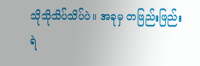သိုသိုသိပ်သိပ်ပဲ။ အခုမှ တဖြည်းဖြည်း
ရဲ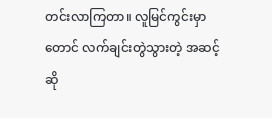တင်းလာကြတာ။ လူမြင်ကွင်းမှာတောင် လက်ချင်းတွဲသွားတဲ့ အဆင့်ဆို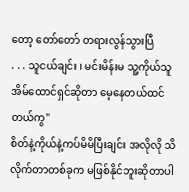တော့ တော်တော် တရားလွန်သွားပြီ
. . . သူငယ်ချင်း ၊ မင်းမိန်းမ သူ့ကိုယ်သူ အိမ်ထောင်ရှင်ဆိုတာ မေ့နေတယ်ထင်တယ်ကွ"
စိတ်နဲ့ကိုယ်နဲ့ကပ်မိမိပြီးချင်း အလိုလို သိလိုက်တာတစ်ခုက မဖြစ်နိုင်ဘူးဆိုတာပါ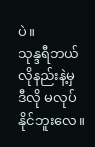ပဲ။
သုန္ဒရီဘယ်လိုနည်းနဲ့မှ ဒီလို မလုပ်နိုင်ဘူးလေ။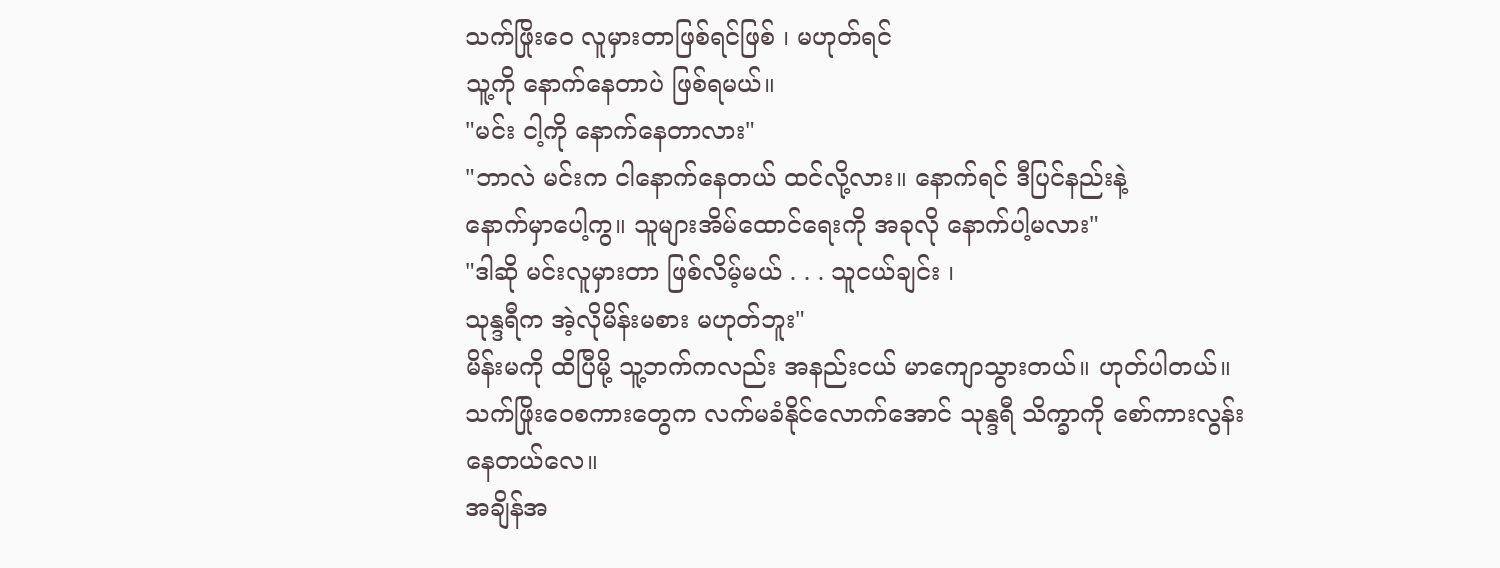သက်ဖြိုးဝေ လူမှားတာဖြစ်ရင်ဖြစ် ၊ မဟုတ်ရင်
သူ့ကို နောက်နေတာပဲ ဖြစ်ရမယ်။
"မင်း ငါ့ကို နောက်နေတာလား"
"ဘာလဲ မင်းက ငါနောက်နေတယ် ထင်လို့လား။ နောက်ရင် ဒီပြင်နည်းနဲ့
နောက်မှာပေါ့ကွ။ သူများအိမ်ထောင်ရေးကို အခုလို နောက်ပါ့မလား"
"ဒါဆို မင်းလူမှားတာ ဖြစ်လိမ့်မယ် . . . သူငယ်ချင်း ၊
သုန္ဒရီက အဲ့လိုမိန်းမစား မဟုတ်ဘူး"
မိန်းမကို ထိပြီမို့ သူ့ဘက်ကလည်း အနည်းငယ် မာကျောသွားတယ်။ ဟုတ်ပါတယ်။
သက်ဖြိုးဝေစကားတွေက လက်မခံနိုင်လောက်အောင် သုန္ဒရီ သိက္ခာကို စော်ကားလွန်းနေတယ်လေ။
အချိန်အ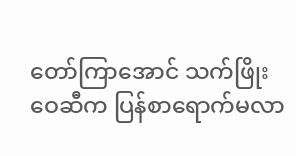တော်ကြာအောင် သက်ဖြိုးဝေဆီက ပြန်စာရောက်မလာ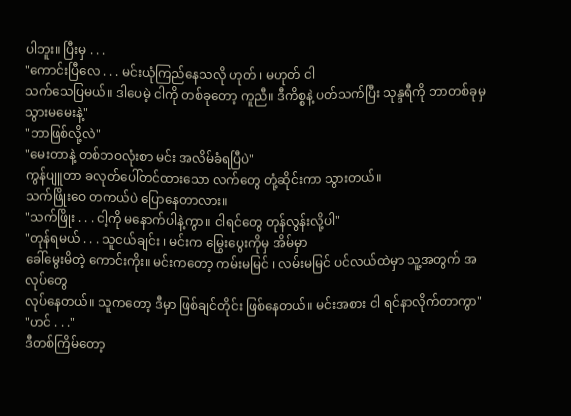ပါဘူး။ ပြီးမှ . . .
"ကောင်းပြီလေ . . . မင်းယုံကြည်နေသလို ဟုတ် ၊ မဟုတ် ငါ
သက်သေပြမယ်။ ဒါပေမဲ့ ငါကို တစ်ခုတော့ ကူညီ။ ဒီကိစ္စနဲ့ ပတ်သက်ပြီး သုန္ဒရီကို ဘာတစ်ခုမှ
သွားမမေးနဲ့"
"ဘာဖြစ်လို့လဲ"
"မေးတာနဲ့ တစ်ဘဝလုံးစာ မင်း အလိမ်ခံရပြီပဲ"
ကွန်ပျူတာ ခလုတ်ပေါ်တင်ထားသော လက်တွေ တုံ့ဆိုင်းကာ သွားတယ်။
သက်ဖြိုးဝေ တကယ်ပဲ ပြောနေတာလား။
"သက်ဖြိုး . . . ငါ့ကို မနောက်ပါနဲ့ကွာ။ ငါရင်တွေ တုန်လွန်းလို့ပါ"
"တုန်ရမယ် . . . သူငယ်ချင်း ၊ မင်းက မြွေးပွေးကိုမှ အိမ်မှာ
ခေါ်မွေးမိတဲ့ ကောင်းကိုး။ မင်းကတော့ ကမ်းမမြင် ၊ လမ်းမမြင် ပင်လယ်ထဲမှာ သူ့အတွက် အလုပ်တွေ
လုပ်နေတယ်။ သူကတော့ ဒီမှာ ဖြစ်ချင်တိုင်း ဖြစ်နေတယ်။ မင်းအစား ငါ ရင်နာလိုက်တာကွာ"
"ဟင် . . ."
ဒီတစ်ကြိမ်တော့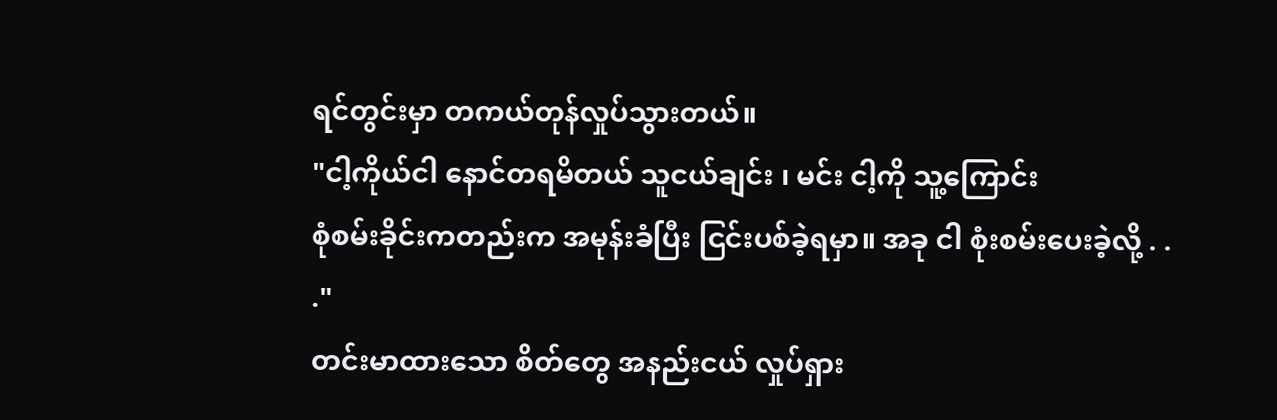ရင်တွင်းမှာ တကယ်တုန်လှုပ်သွားတယ်။
"ငါ့ကိုယ်ငါ နောင်တရမိတယ် သူငယ်ချင်း ၊ မင်း ငါ့ကို သူ့ကြောင်း
စုံစမ်းခိုင်းကတည်းက အမုန်းခံပြီး ငြင်းပစ်ခဲ့ရမှာ။ အခု ငါ စုံးစမ်းပေးခဲ့လို့ . .
."
တင်းမာထားသော စိတ်တွေ အနည်းငယ် လှုပ်ရှား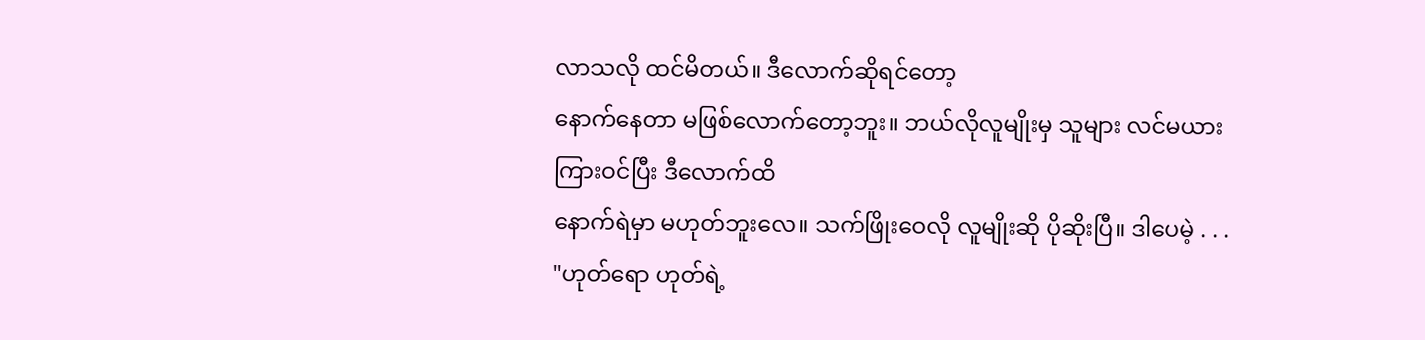လာသလို ထင်မိတယ်။ ဒီလောက်ဆိုရင်တော့
နောက်နေတာ မဖြစ်လောက်တော့ဘူး။ ဘယ်လိုလူမျိုးမှ သူများ လင်မယားကြားဝင်ပြီး ဒီလောက်ထိ
နောက်ရဲမှာ မဟုတ်ဘူးလေ။ သက်ဖြိုးဝေလို လူမျိုးဆို ပိုဆိုးပြီ။ ဒါပေမဲ့ . . .
"ဟုတ်ရော ဟုတ်ရဲ့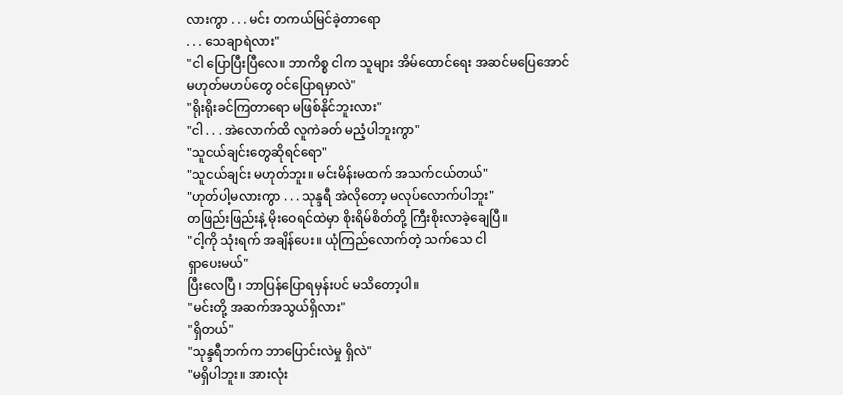လားကွာ . . . မင်း တကယ်မြင်ခဲ့တာရော
. . . သေချာရဲလား"
"ငါ ပြောပြီးပြီလေ။ ဘာကိစ္စ ငါက သူများ အိမ်ထောင်ရေး အဆင်မပြေအောင်
မဟုတ်မဟပ်တွေ ဝင်ပြောရမှာလဲ"
"ရိုးရိုးခင်ကြတာရော မဖြစ်နိုင်ဘူးလား"
"ငါ . . . အဲလောက်ထိ လူကဲခတ် မညံ့ပါဘူးကွာ"
"သူငယ်ချင်းတွေဆိုရင်ရော"
"သူငယ်ချင်း မဟုတ်ဘူး။ မင်းမိန်းမထက် အသက်ငယ်တယ်"
"ဟုတ်ပါ့မလားကွာ . . . သုန္ဒရီ အဲလိုတော့ မလုပ်လောက်ပါဘူး"
တဖြည်းဖြည်းနဲ့ မိုးဝေရင်ထဲမှာ စိုးရိမ်စိတ်တို့ ကြီးစိုးလာခဲ့ချေပြီ။
"ငါ့ကို သုံးရက် အချိန်ပေး။ ယုံကြည်လောက်တဲ့ သက်သေ ငါ
ရှာပေးမယ်"
ပြီးလေပြီ ၊ ဘာပြန်ပြောရမှန်းပင် မသိတော့ပါ။
"မင်းတို့ အဆက်အသွယ်ရှိလား"
"ရှိတယ်"
"သုန္ဒရီဘက်က ဘာပြောင်းလဲမှု ရှိလဲ"
"မရှိပါဘူး။ အားလုံး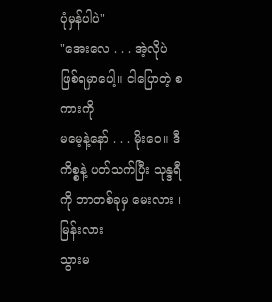ပုံမှန်ပါပဲ"
"အေးလေ . . . အဲ့လိုပဲ ဖြစ်ရမှာပေါ့။ ငါပြောတဲ့ စကားကို
မမေ့နဲ့နော် . . . မိုးဝေ။ ဒီကိစ္စနဲ့ ပတ်သက်ပြီး သုန္ဒရီကို ဘာတစ်ခုမှ မေးလား ၊ မြန်းလား
သွားမ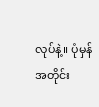လုပ်နဲ့။ ပုံမှန် အတိုင်း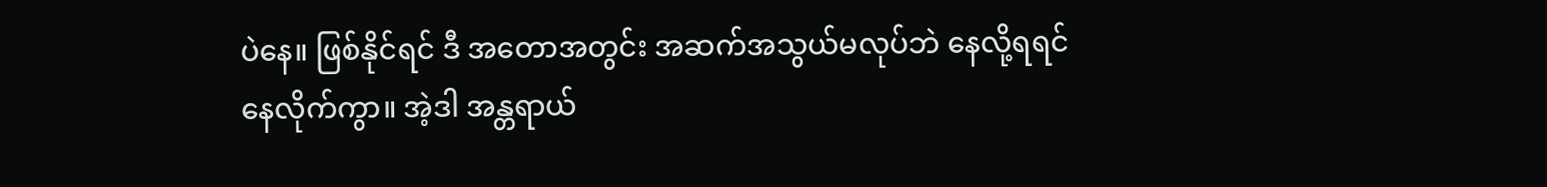ပဲနေ။ ဖြစ်နိုင်ရင် ဒီ အတောအတွင်း အဆက်အသွယ်မလုပ်ဘဲ နေလို့ရရင်
နေလိုက်ကွာ။ အဲ့ဒါ အန္တရာယ်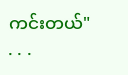ကင်းတယ်"
. . .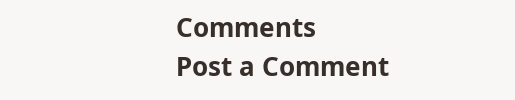Comments
Post a Comment